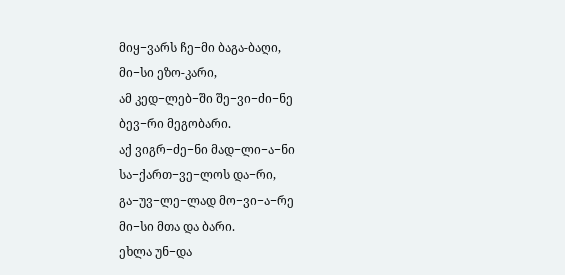მიყ−ვარს ჩე−მი ბაგა-ბაღი,
მი−სი ეზო-კარი,
ამ კედ−ლებ−ში შე−ვი−ძი−ნე
ბევ−რი მეგობარი.
აქ ვიგრ−ძე−ნი მად−ლი−ა−ნი
სა−ქართ−ვე−ლოს და−რი,
გა−უვ−ლე−ლად მო−ვი−ა−რე
მი−სი მთა და ბარი.
ეხლა უნ−და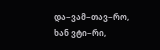და−ვამ−თავ−რო,
ხან ვტი−რი,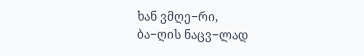ხან ვმღე−რი,
ბა−ღის ნაცვ−ლად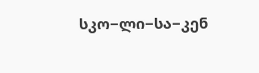სკო−ლი−სა−კენ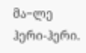მა−ლე ჰერი-ჰერი.